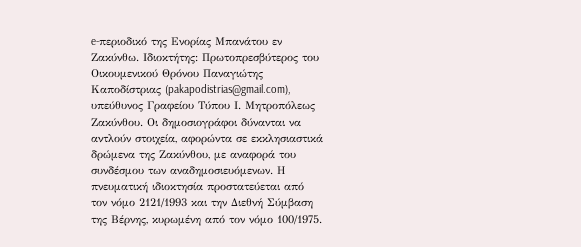e-περιοδικό της Ενορίας Μπανάτου εν Ζακύνθω. Ιδιοκτήτης: Πρωτοπρεσβύτερος του Οικουμενικού Θρόνου Παναγιώτης Καποδίστριας (pakapodistrias@gmail.com), υπεύθυνος Γραφείου Τύπου Ι. Μητροπόλεως Ζακύνθου. Οι δημοσιογράφοι δύνανται να αντλούν στοιχεία, αφορώντα σε εκκλησιαστικά δρώμενα της Ζακύνθου, με αναφορά του συνδέσμου των αναδημοσιευόμενων. Η πνευματική ιδιοκτησία προστατεύεται από τον νόμο 2121/1993 και την Διεθνή Σύμβαση της Βέρνης, κυρωμένη από τον νόμο 100/1975.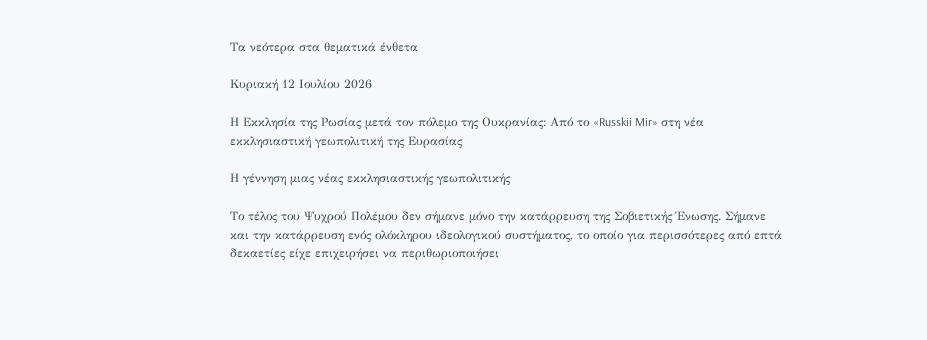Τα νεότερα στα θεματικά ένθετα

Κυριακή 12 Ιουλίου 2026

Η Εκκλησία της Ρωσίας μετά τον πόλεμο της Ουκρανίας: Από το «Russkii Mir» στη νέα εκκλησιαστική γεωπολιτική της Ευρασίας

Η γέννηση μιας νέας εκκλησιαστικής γεωπολιτικής

Το τέλος του Ψυχρού Πολέμου δεν σήμανε μόνο την κατάρρευση της Σοβιετικής Ένωσης. Σήμανε και την κατάρρευση ενός ολόκληρου ιδεολογικού συστήματος, το οποίο για περισσότερες από επτά δεκαετίες είχε επιχειρήσει να περιθωριοποιήσει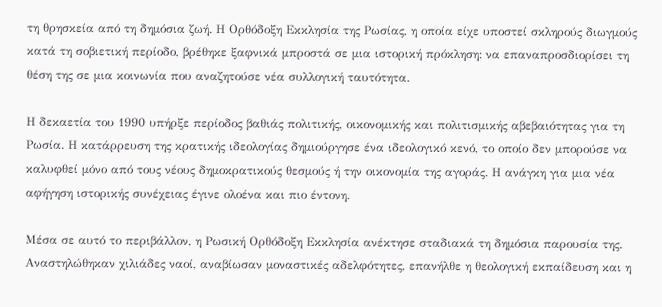τη θρησκεία από τη δημόσια ζωή. Η Ορθόδοξη Εκκλησία της Ρωσίας, η οποία είχε υποστεί σκληρούς διωγμούς κατά τη σοβιετική περίοδο, βρέθηκε ξαφνικά μπροστά σε μια ιστορική πρόκληση: να επαναπροσδιορίσει τη θέση της σε μια κοινωνία που αναζητούσε νέα συλλογική ταυτότητα.

Η δεκαετία του 1990 υπήρξε περίοδος βαθιάς πολιτικής, οικονομικής και πολιτισμικής αβεβαιότητας για τη Ρωσία. Η κατάρρευση της κρατικής ιδεολογίας δημιούργησε ένα ιδεολογικό κενό, το οποίο δεν μπορούσε να καλυφθεί μόνο από τους νέους δημοκρατικούς θεσμούς ή την οικονομία της αγοράς. Η ανάγκη για μια νέα αφήγηση ιστορικής συνέχειας έγινε ολοένα και πιο έντονη.

Μέσα σε αυτό το περιβάλλον, η Ρωσική Ορθόδοξη Εκκλησία ανέκτησε σταδιακά τη δημόσια παρουσία της. Αναστηλώθηκαν χιλιάδες ναοί, αναβίωσαν μοναστικές αδελφότητες, επανήλθε η θεολογική εκπαίδευση και η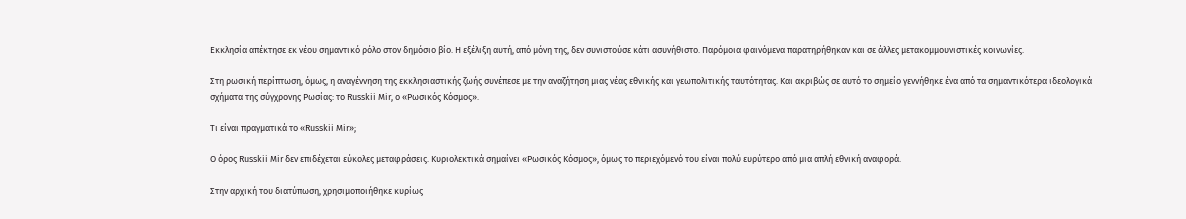Εκκλησία απέκτησε εκ νέου σημαντικό ρόλο στον δημόσιο βίο. Η εξέλιξη αυτή, από μόνη της, δεν συνιστούσε κάτι ασυνήθιστο. Παρόμοια φαινόμενα παρατηρήθηκαν και σε άλλες μετακομμουνιστικές κοινωνίες.

Στη ρωσική περίπτωση, όμως, η αναγέννηση της εκκλησιαστικής ζωής συνέπεσε με την αναζήτηση μιας νέας εθνικής και γεωπολιτικής ταυτότητας. Και ακριβώς σε αυτό το σημείο γεννήθηκε ένα από τα σημαντικότερα ιδεολογικά σχήματα της σύγχρονης Ρωσίας: το Russkii Mir, ο «Ρωσικός Κόσμος».

Τι είναι πραγματικά το «Russkii Mir»;

Ο όρος Russkii Mir δεν επιδέχεται εύκολες μεταφράσεις. Κυριολεκτικά σημαίνει «Ρωσικός Κόσμος», όμως το περιεχόμενό του είναι πολύ ευρύτερο από μια απλή εθνική αναφορά.

Στην αρχική του διατύπωση, χρησιμοποιήθηκε κυρίως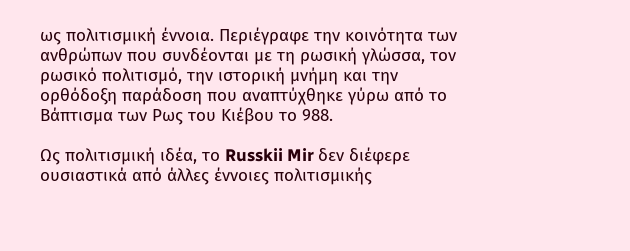ως πολιτισμική έννοια. Περιέγραφε την κοινότητα των ανθρώπων που συνδέονται με τη ρωσική γλώσσα, τον ρωσικό πολιτισμό, την ιστορική μνήμη και την ορθόδοξη παράδοση που αναπτύχθηκε γύρω από το Βάπτισμα των Ρως του Κιέβου το 988.

Ως πολιτισμική ιδέα, το Russkii Mir δεν διέφερε ουσιαστικά από άλλες έννοιες πολιτισμικής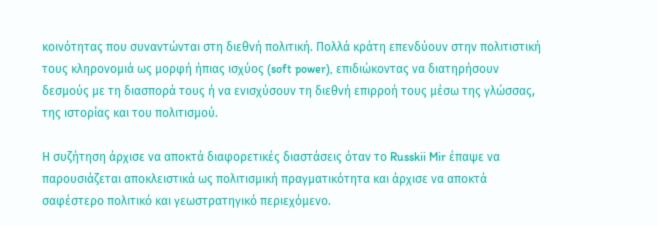κοινότητας που συναντώνται στη διεθνή πολιτική. Πολλά κράτη επενδύουν στην πολιτιστική τους κληρονομιά ως μορφή ήπιας ισχύος (soft power), επιδιώκοντας να διατηρήσουν δεσμούς με τη διασπορά τους ή να ενισχύσουν τη διεθνή επιρροή τους μέσω της γλώσσας, της ιστορίας και του πολιτισμού.

Η συζήτηση άρχισε να αποκτά διαφορετικές διαστάσεις όταν το Russkii Mir έπαψε να παρουσιάζεται αποκλειστικά ως πολιτισμική πραγματικότητα και άρχισε να αποκτά σαφέστερο πολιτικό και γεωστρατηγικό περιεχόμενο.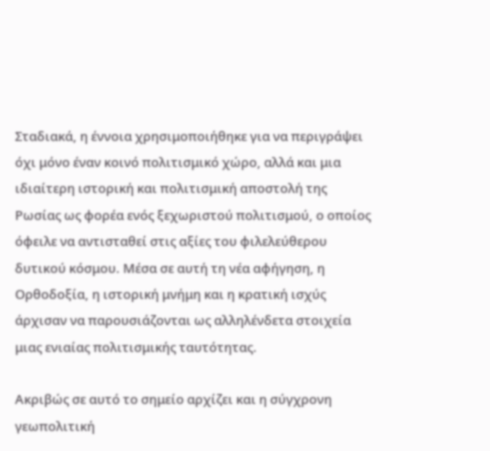Σταδιακά, η έννοια χρησιμοποιήθηκε για να περιγράψει όχι μόνο έναν κοινό πολιτισμικό χώρο, αλλά και μια ιδιαίτερη ιστορική και πολιτισμική αποστολή της Ρωσίας ως φορέα ενός ξεχωριστού πολιτισμού, ο οποίος όφειλε να αντισταθεί στις αξίες του φιλελεύθερου δυτικού κόσμου. Μέσα σε αυτή τη νέα αφήγηση, η Ορθοδοξία, η ιστορική μνήμη και η κρατική ισχύς άρχισαν να παρουσιάζονται ως αλληλένδετα στοιχεία μιας ενιαίας πολιτισμικής ταυτότητας.

Ακριβώς σε αυτό το σημείο αρχίζει και η σύγχρονη γεωπολιτική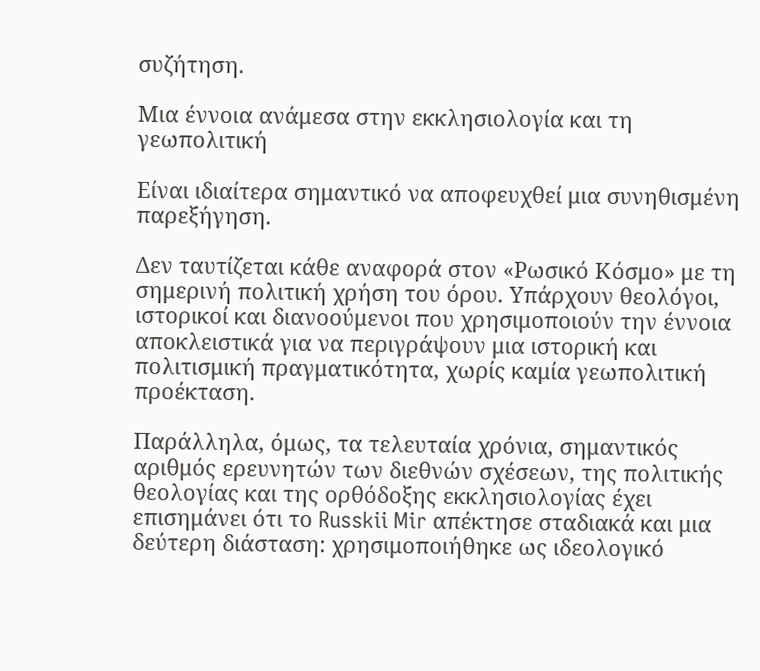συζήτηση.

Μια έννοια ανάμεσα στην εκκλησιολογία και τη γεωπολιτική

Είναι ιδιαίτερα σημαντικό να αποφευχθεί μια συνηθισμένη παρεξήγηση.

Δεν ταυτίζεται κάθε αναφορά στον «Ρωσικό Κόσμο» με τη σημερινή πολιτική χρήση του όρου. Υπάρχουν θεολόγοι, ιστορικοί και διανοούμενοι που χρησιμοποιούν την έννοια αποκλειστικά για να περιγράψουν μια ιστορική και πολιτισμική πραγματικότητα, χωρίς καμία γεωπολιτική προέκταση.

Παράλληλα, όμως, τα τελευταία χρόνια, σημαντικός αριθμός ερευνητών των διεθνών σχέσεων, της πολιτικής θεολογίας και της ορθόδοξης εκκλησιολογίας έχει επισημάνει ότι το Russkii Mir απέκτησε σταδιακά και μια δεύτερη διάσταση: χρησιμοποιήθηκε ως ιδεολογικό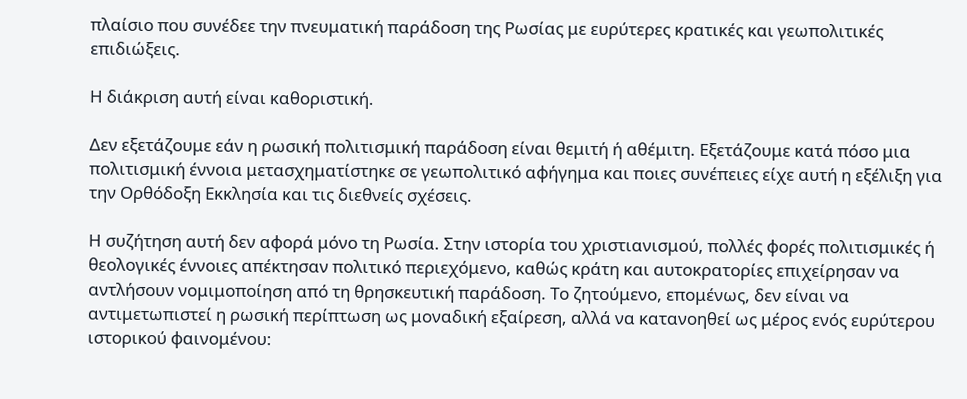πλαίσιο που συνέδεε την πνευματική παράδοση της Ρωσίας με ευρύτερες κρατικές και γεωπολιτικές επιδιώξεις.

Η διάκριση αυτή είναι καθοριστική.

Δεν εξετάζουμε εάν η ρωσική πολιτισμική παράδοση είναι θεμιτή ή αθέμιτη. Εξετάζουμε κατά πόσο μια πολιτισμική έννοια μετασχηματίστηκε σε γεωπολιτικό αφήγημα και ποιες συνέπειες είχε αυτή η εξέλιξη για την Ορθόδοξη Εκκλησία και τις διεθνείς σχέσεις.

Η συζήτηση αυτή δεν αφορά μόνο τη Ρωσία. Στην ιστορία του χριστιανισμού, πολλές φορές πολιτισμικές ή θεολογικές έννοιες απέκτησαν πολιτικό περιεχόμενο, καθώς κράτη και αυτοκρατορίες επιχείρησαν να αντλήσουν νομιμοποίηση από τη θρησκευτική παράδοση. Το ζητούμενο, επομένως, δεν είναι να αντιμετωπιστεί η ρωσική περίπτωση ως μοναδική εξαίρεση, αλλά να κατανοηθεί ως μέρος ενός ευρύτερου ιστορικού φαινομένου: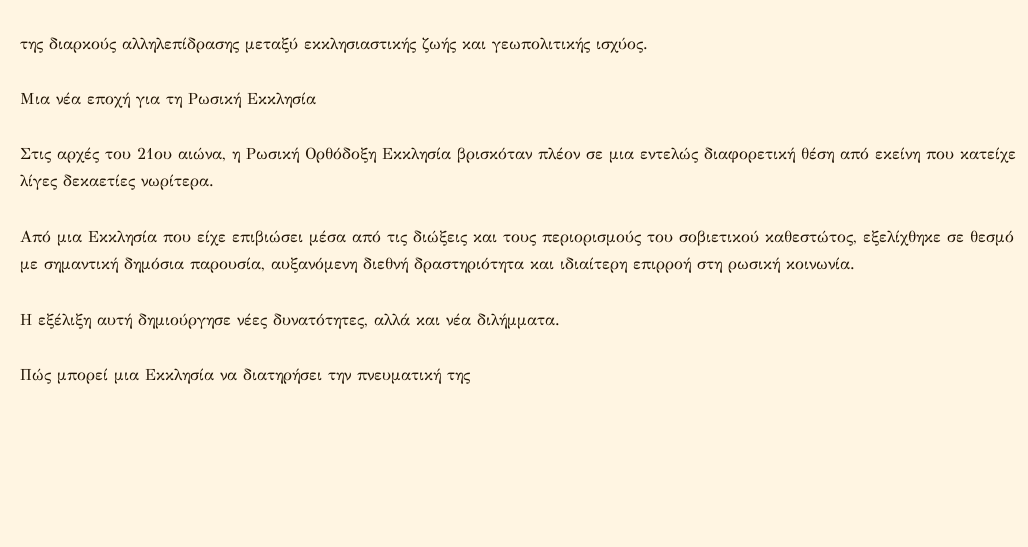της διαρκούς αλληλεπίδρασης μεταξύ εκκλησιαστικής ζωής και γεωπολιτικής ισχύος.

Μια νέα εποχή για τη Ρωσική Εκκλησία

Στις αρχές του 21ου αιώνα, η Ρωσική Ορθόδοξη Εκκλησία βρισκόταν πλέον σε μια εντελώς διαφορετική θέση από εκείνη που κατείχε λίγες δεκαετίες νωρίτερα.

Από μια Εκκλησία που είχε επιβιώσει μέσα από τις διώξεις και τους περιορισμούς του σοβιετικού καθεστώτος, εξελίχθηκε σε θεσμό με σημαντική δημόσια παρουσία, αυξανόμενη διεθνή δραστηριότητα και ιδιαίτερη επιρροή στη ρωσική κοινωνία.

Η εξέλιξη αυτή δημιούργησε νέες δυνατότητες, αλλά και νέα διλήμματα.

Πώς μπορεί μια Εκκλησία να διατηρήσει την πνευματική της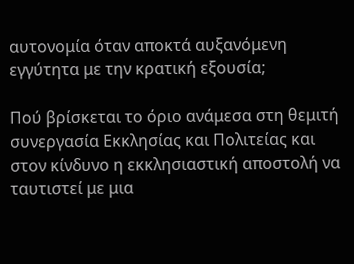αυτονομία όταν αποκτά αυξανόμενη εγγύτητα με την κρατική εξουσία;

Πού βρίσκεται το όριο ανάμεσα στη θεμιτή συνεργασία Εκκλησίας και Πολιτείας και στον κίνδυνο η εκκλησιαστική αποστολή να ταυτιστεί με μια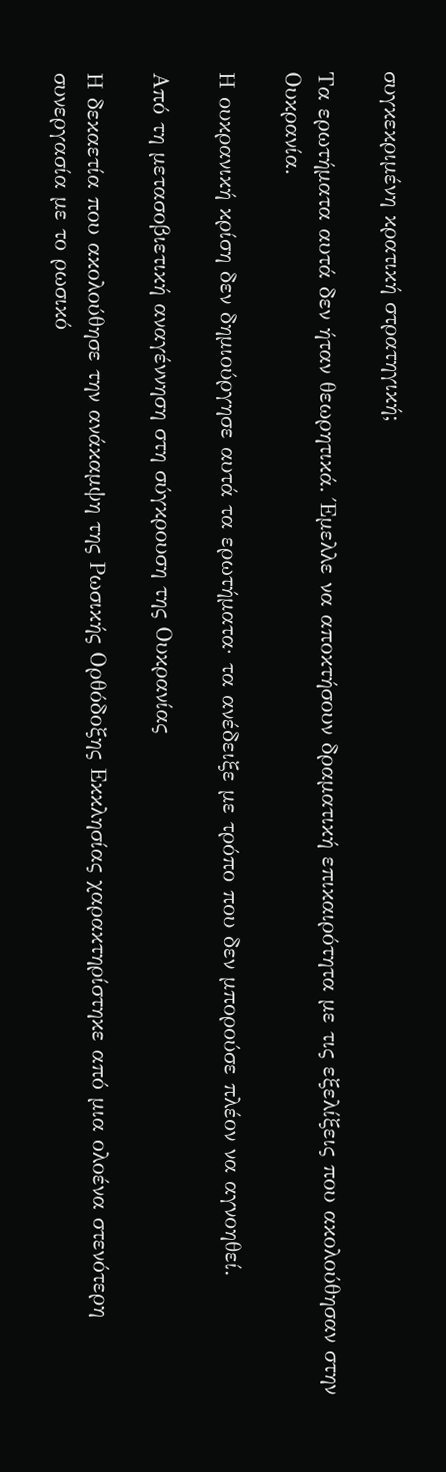συγκεκριμένη κρατική στρατηγική;

Τα ερωτήματα αυτά δεν ήταν θεωρητικά. Έμελλε να αποκτήσουν δραματική επικαιρότητα με τις εξελίξεις που ακολούθησαν στην Ουκρανία.

Η ουκρανική κρίση δεν δημιούργησε αυτά τα ερωτήματα· τα ανέδειξε με τρόπο που δεν μπορούσε πλέον να αγνοηθεί.

Από τη μετασοβιετική αναγέννηση στη σύγκρουση της Ουκρανίας

Η δεκαετία που ακολούθησε την ανάκαμψη της Ρωσικής Ορθόδοξης Εκκλησίας χαρακτηρίστηκε από μια ολοένα στενότερη συνεργασία με το ρωσικό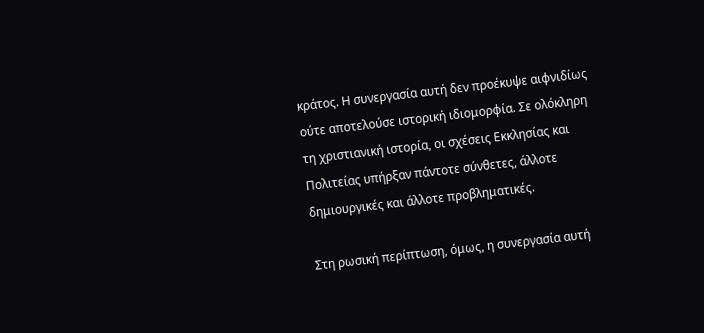κράτος. Η συνεργασία αυτή δεν προέκυψε αιφνιδίως ούτε αποτελούσε ιστορική ιδιομορφία. Σε ολόκληρη τη χριστιανική ιστορία, οι σχέσεις Εκκλησίας και Πολιτείας υπήρξαν πάντοτε σύνθετες, άλλοτε δημιουργικές και άλλοτε προβληματικές.

Στη ρωσική περίπτωση, όμως, η συνεργασία αυτή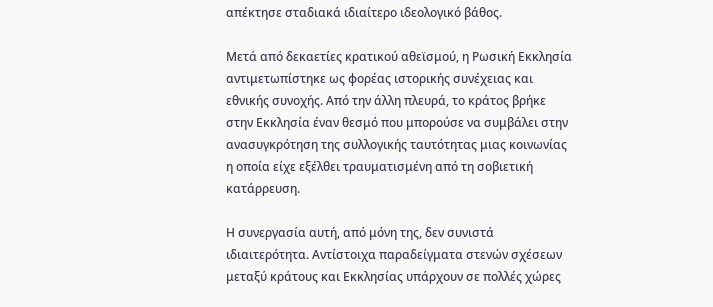απέκτησε σταδιακά ιδιαίτερο ιδεολογικό βάθος.

Μετά από δεκαετίες κρατικού αθεϊσμού, η Ρωσική Εκκλησία αντιμετωπίστηκε ως φορέας ιστορικής συνέχειας και εθνικής συνοχής. Από την άλλη πλευρά, το κράτος βρήκε στην Εκκλησία έναν θεσμό που μπορούσε να συμβάλει στην ανασυγκρότηση της συλλογικής ταυτότητας μιας κοινωνίας η οποία είχε εξέλθει τραυματισμένη από τη σοβιετική κατάρρευση.

Η συνεργασία αυτή, από μόνη της, δεν συνιστά ιδιαιτερότητα. Αντίστοιχα παραδείγματα στενών σχέσεων μεταξύ κράτους και Εκκλησίας υπάρχουν σε πολλές χώρες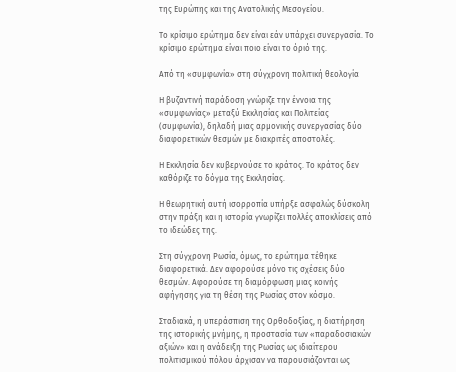της Ευρώπης και της Ανατολικής Μεσογείου.

Το κρίσιμο ερώτημα δεν είναι εάν υπάρχει συνεργασία. Το κρίσιμο ερώτημα είναι ποιο είναι το όριό της.

Από τη «συμφωνία» στη σύγχρονη πολιτική θεολογία

Η βυζαντινή παράδοση γνώριζε την έννοια της «συμφωνίας» μεταξύ Εκκλησίας και Πολιτείας (συμφωνία), δηλαδή μιας αρμονικής συνεργασίας δύο διαφορετικών θεσμών με διακριτές αποστολές.

Η Εκκλησία δεν κυβερνούσε το κράτος. Το κράτος δεν καθόριζε το δόγμα της Εκκλησίας.

Η θεωρητική αυτή ισορροπία υπήρξε ασφαλώς δύσκολη στην πράξη και η ιστορία γνωρίζει πολλές αποκλίσεις από το ιδεώδες της.

Στη σύγχρονη Ρωσία, όμως, το ερώτημα τέθηκε διαφορετικά. Δεν αφορούσε μόνο τις σχέσεις δύο θεσμών. Αφορούσε τη διαμόρφωση μιας κοινής αφήγησης για τη θέση της Ρωσίας στον κόσμο.

Σταδιακά, η υπεράσπιση της Ορθοδοξίας, η διατήρηση της ιστορικής μνήμης, η προστασία των «παραδοσιακών αξιών» και η ανάδειξη της Ρωσίας ως ιδιαίτερου πολιτισμικού πόλου άρχισαν να παρουσιάζονται ως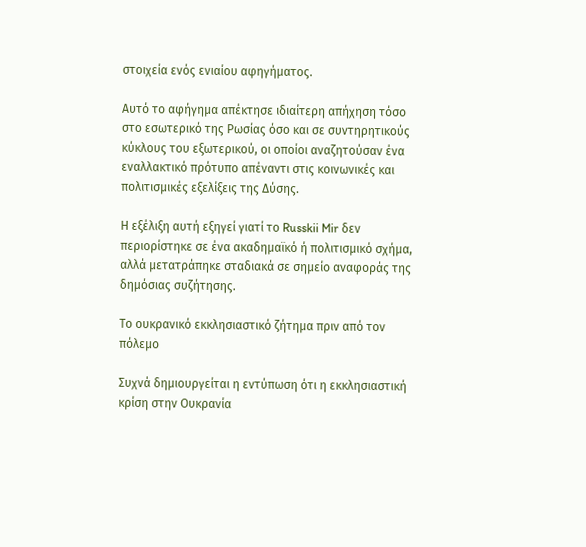στοιχεία ενός ενιαίου αφηγήματος.

Αυτό το αφήγημα απέκτησε ιδιαίτερη απήχηση τόσο στο εσωτερικό της Ρωσίας όσο και σε συντηρητικούς κύκλους του εξωτερικού, οι οποίοι αναζητούσαν ένα εναλλακτικό πρότυπο απέναντι στις κοινωνικές και πολιτισμικές εξελίξεις της Δύσης.

Η εξέλιξη αυτή εξηγεί γιατί το Russkii Mir δεν περιορίστηκε σε ένα ακαδημαϊκό ή πολιτισμικό σχήμα, αλλά μετατράπηκε σταδιακά σε σημείο αναφοράς της δημόσιας συζήτησης.

Το ουκρανικό εκκλησιαστικό ζήτημα πριν από τον πόλεμο

Συχνά δημιουργείται η εντύπωση ότι η εκκλησιαστική κρίση στην Ουκρανία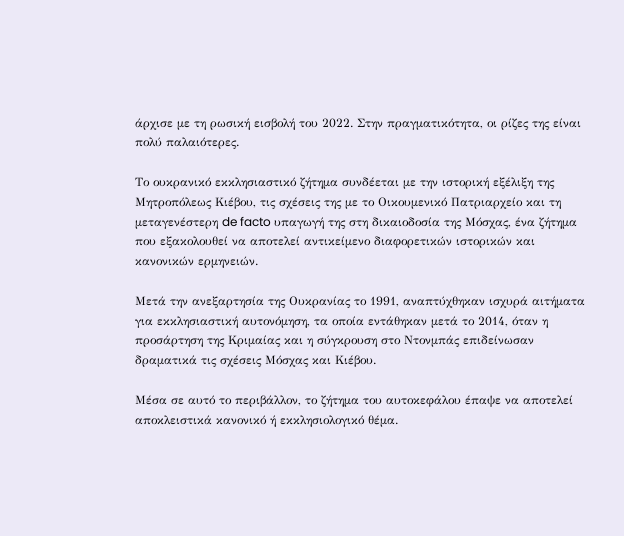άρχισε με τη ρωσική εισβολή του 2022. Στην πραγματικότητα, οι ρίζες της είναι πολύ παλαιότερες.

Το ουκρανικό εκκλησιαστικό ζήτημα συνδέεται με την ιστορική εξέλιξη της Μητροπόλεως Κιέβου, τις σχέσεις της με το Οικουμενικό Πατριαρχείο και τη μεταγενέστερη de facto υπαγωγή της στη δικαιοδοσία της Μόσχας, ένα ζήτημα που εξακολουθεί να αποτελεί αντικείμενο διαφορετικών ιστορικών και κανονικών ερμηνειών.

Μετά την ανεξαρτησία της Ουκρανίας το 1991, αναπτύχθηκαν ισχυρά αιτήματα για εκκλησιαστική αυτονόμηση, τα οποία εντάθηκαν μετά το 2014, όταν η προσάρτηση της Κριμαίας και η σύγκρουση στο Ντονμπάς επιδείνωσαν δραματικά τις σχέσεις Μόσχας και Κιέβου.

Μέσα σε αυτό το περιβάλλον, το ζήτημα του αυτοκεφάλου έπαψε να αποτελεί αποκλειστικά κανονικό ή εκκλησιολογικό θέμα.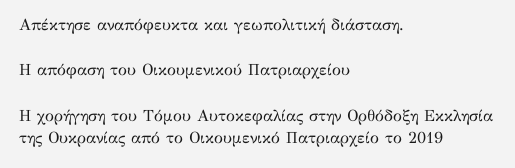Απέκτησε αναπόφευκτα και γεωπολιτική διάσταση.

Η απόφαση του Οικουμενικού Πατριαρχείου

Η χορήγηση του Τόμου Αυτοκεφαλίας στην Ορθόδοξη Εκκλησία της Ουκρανίας από το Οικουμενικό Πατριαρχείο το 2019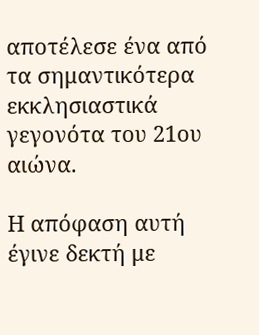αποτέλεσε ένα από τα σημαντικότερα εκκλησιαστικά γεγονότα του 21ου αιώνα.

Η απόφαση αυτή έγινε δεκτή με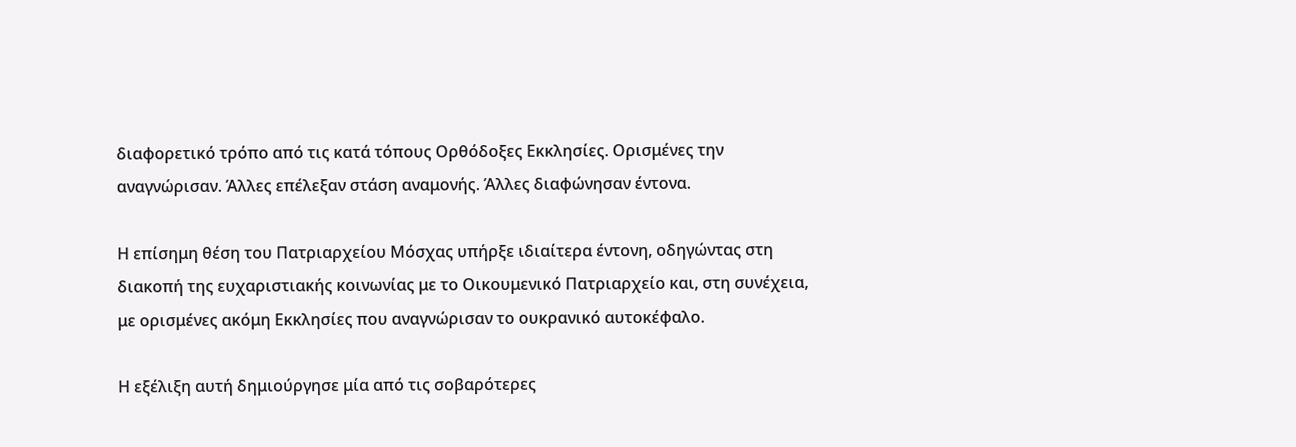διαφορετικό τρόπο από τις κατά τόπους Ορθόδοξες Εκκλησίες. Ορισμένες την αναγνώρισαν. Άλλες επέλεξαν στάση αναμονής. Άλλες διαφώνησαν έντονα.

Η επίσημη θέση του Πατριαρχείου Μόσχας υπήρξε ιδιαίτερα έντονη, οδηγώντας στη διακοπή της ευχαριστιακής κοινωνίας με το Οικουμενικό Πατριαρχείο και, στη συνέχεια, με ορισμένες ακόμη Εκκλησίες που αναγνώρισαν το ουκρανικό αυτοκέφαλο.

Η εξέλιξη αυτή δημιούργησε μία από τις σοβαρότερες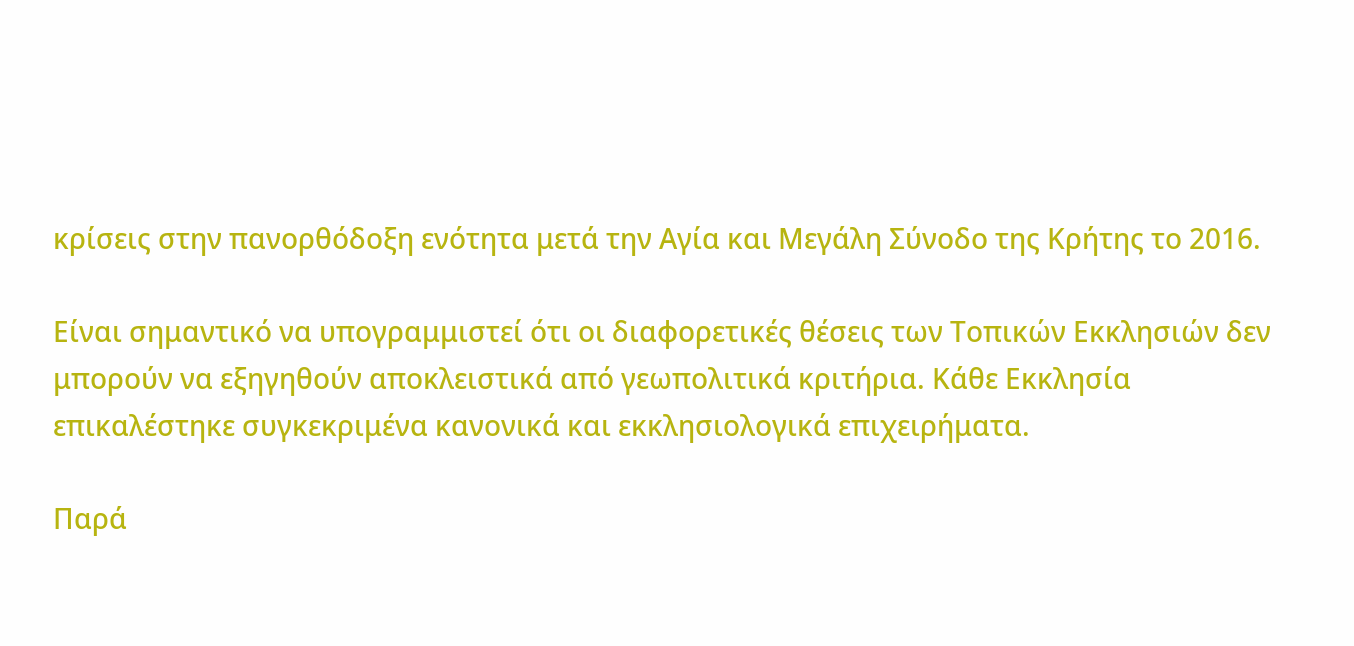κρίσεις στην πανορθόδοξη ενότητα μετά την Αγία και Μεγάλη Σύνοδο της Κρήτης το 2016.

Είναι σημαντικό να υπογραμμιστεί ότι οι διαφορετικές θέσεις των Τοπικών Εκκλησιών δεν μπορούν να εξηγηθούν αποκλειστικά από γεωπολιτικά κριτήρια. Κάθε Εκκλησία επικαλέστηκε συγκεκριμένα κανονικά και εκκλησιολογικά επιχειρήματα.

Παρά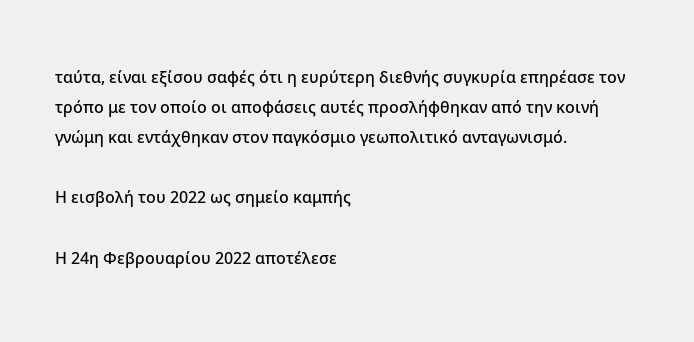ταύτα, είναι εξίσου σαφές ότι η ευρύτερη διεθνής συγκυρία επηρέασε τον τρόπο με τον οποίο οι αποφάσεις αυτές προσλήφθηκαν από την κοινή γνώμη και εντάχθηκαν στον παγκόσμιο γεωπολιτικό ανταγωνισμό.

Η εισβολή του 2022 ως σημείο καμπής

Η 24η Φεβρουαρίου 2022 αποτέλεσε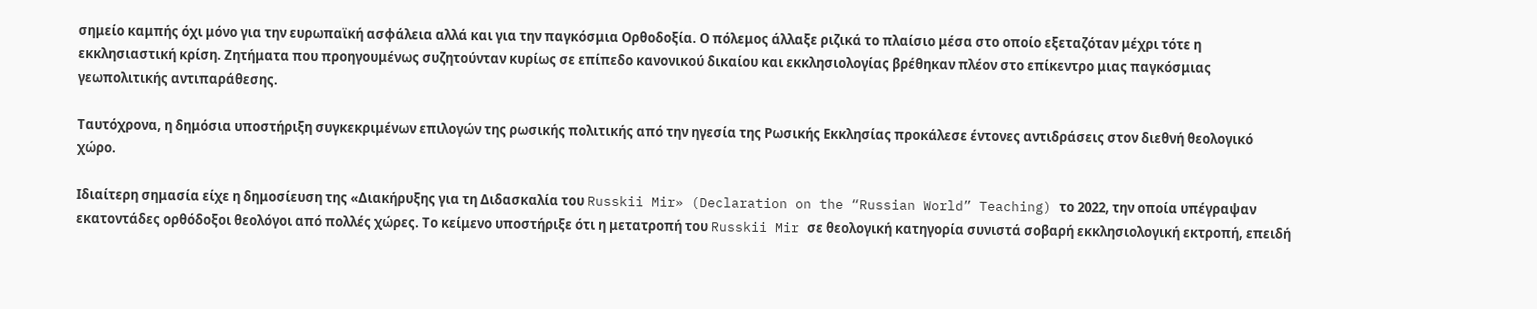σημείο καμπής όχι μόνο για την ευρωπαϊκή ασφάλεια αλλά και για την παγκόσμια Ορθοδοξία. Ο πόλεμος άλλαξε ριζικά το πλαίσιο μέσα στο οποίο εξεταζόταν μέχρι τότε η εκκλησιαστική κρίση. Ζητήματα που προηγουμένως συζητούνταν κυρίως σε επίπεδο κανονικού δικαίου και εκκλησιολογίας βρέθηκαν πλέον στο επίκεντρο μιας παγκόσμιας γεωπολιτικής αντιπαράθεσης.

Ταυτόχρονα, η δημόσια υποστήριξη συγκεκριμένων επιλογών της ρωσικής πολιτικής από την ηγεσία της Ρωσικής Εκκλησίας προκάλεσε έντονες αντιδράσεις στον διεθνή θεολογικό χώρο.

Ιδιαίτερη σημασία είχε η δημοσίευση της «Διακήρυξης για τη Διδασκαλία του Russkii Mir» (Declaration on the “Russian World” Teaching) το 2022, την οποία υπέγραψαν εκατοντάδες ορθόδοξοι θεολόγοι από πολλές χώρες. Το κείμενο υποστήριξε ότι η μετατροπή του Russkii Mir σε θεολογική κατηγορία συνιστά σοβαρή εκκλησιολογική εκτροπή, επειδή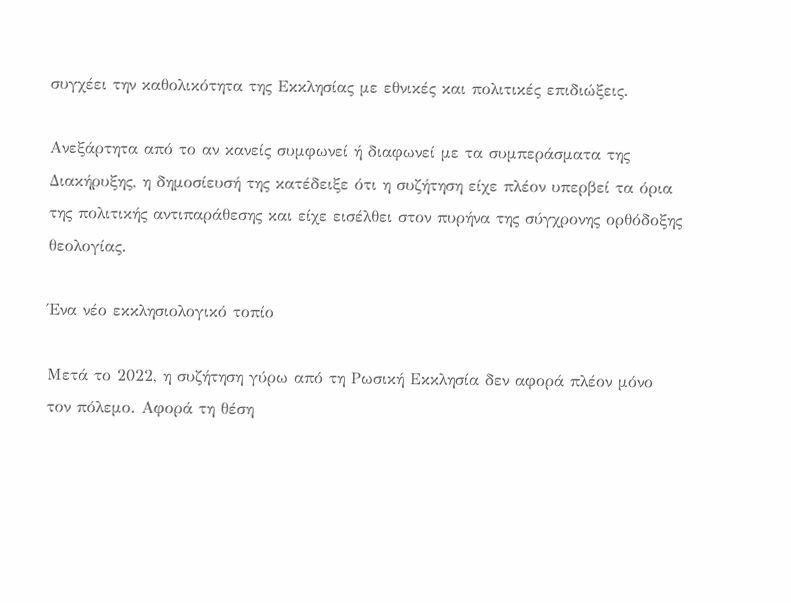συγχέει την καθολικότητα της Εκκλησίας με εθνικές και πολιτικές επιδιώξεις.

Ανεξάρτητα από το αν κανείς συμφωνεί ή διαφωνεί με τα συμπεράσματα της Διακήρυξης, η δημοσίευσή της κατέδειξε ότι η συζήτηση είχε πλέον υπερβεί τα όρια της πολιτικής αντιπαράθεσης και είχε εισέλθει στον πυρήνα της σύγχρονης ορθόδοξης θεολογίας.

Ένα νέο εκκλησιολογικό τοπίο

Μετά το 2022, η συζήτηση γύρω από τη Ρωσική Εκκλησία δεν αφορά πλέον μόνο τον πόλεμο. Αφορά τη θέση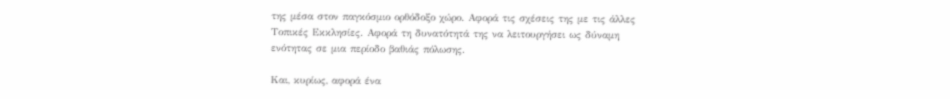της μέσα στον παγκόσμιο ορθόδοξο χώρο. Αφορά τις σχέσεις της με τις άλλες Τοπικές Εκκλησίες. Αφορά τη δυνατότητά της να λειτουργήσει ως δύναμη ενότητας σε μια περίοδο βαθιάς πόλωσης.

Και, κυρίως, αφορά ένα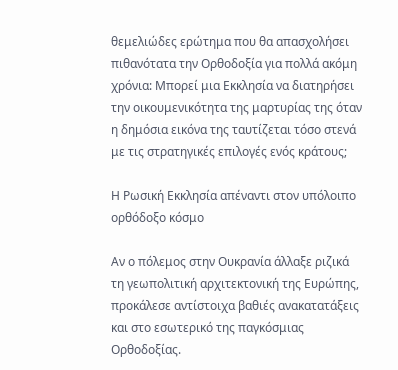θεμελιώδες ερώτημα που θα απασχολήσει πιθανότατα την Ορθοδοξία για πολλά ακόμη χρόνια: Μπορεί μια Εκκλησία να διατηρήσει την οικουμενικότητα της μαρτυρίας της όταν η δημόσια εικόνα της ταυτίζεται τόσο στενά με τις στρατηγικές επιλογές ενός κράτους;

Η Ρωσική Εκκλησία απέναντι στον υπόλοιπο ορθόδοξο κόσμο

Αν ο πόλεμος στην Ουκρανία άλλαξε ριζικά τη γεωπολιτική αρχιτεκτονική της Ευρώπης, προκάλεσε αντίστοιχα βαθιές ανακατατάξεις και στο εσωτερικό της παγκόσμιας Ορθοδοξίας.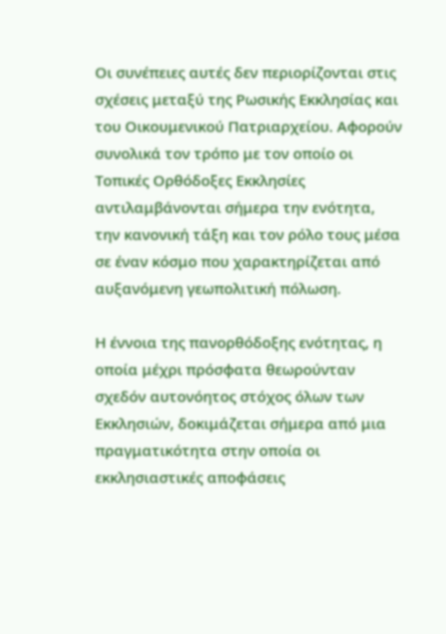Οι συνέπειες αυτές δεν περιορίζονται στις σχέσεις μεταξύ της Ρωσικής Εκκλησίας και του Οικουμενικού Πατριαρχείου. Αφορούν συνολικά τον τρόπο με τον οποίο οι Τοπικές Ορθόδοξες Εκκλησίες αντιλαμβάνονται σήμερα την ενότητα, την κανονική τάξη και τον ρόλο τους μέσα σε έναν κόσμο που χαρακτηρίζεται από αυξανόμενη γεωπολιτική πόλωση.

Η έννοια της πανορθόδοξης ενότητας, η οποία μέχρι πρόσφατα θεωρούνταν σχεδόν αυτονόητος στόχος όλων των Εκκλησιών, δοκιμάζεται σήμερα από μια πραγματικότητα στην οποία οι εκκλησιαστικές αποφάσεις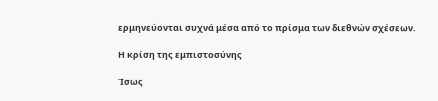ερμηνεύονται συχνά μέσα από το πρίσμα των διεθνών σχέσεων.

Η κρίση της εμπιστοσύνης

Ίσως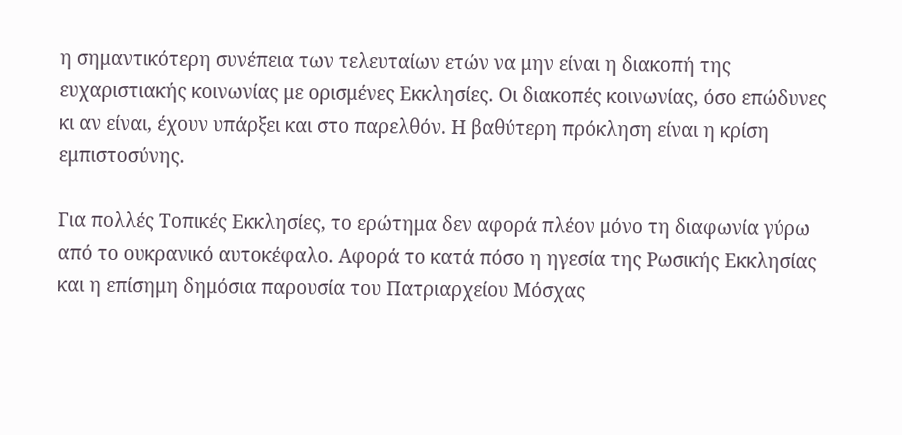η σημαντικότερη συνέπεια των τελευταίων ετών να μην είναι η διακοπή της ευχαριστιακής κοινωνίας με ορισμένες Εκκλησίες. Οι διακοπές κοινωνίας, όσο επώδυνες κι αν είναι, έχουν υπάρξει και στο παρελθόν. Η βαθύτερη πρόκληση είναι η κρίση εμπιστοσύνης.

Για πολλές Τοπικές Εκκλησίες, το ερώτημα δεν αφορά πλέον μόνο τη διαφωνία γύρω από το ουκρανικό αυτοκέφαλο. Αφορά το κατά πόσο η ηγεσία της Ρωσικής Εκκλησίας και η επίσημη δημόσια παρουσία του Πατριαρχείου Μόσχας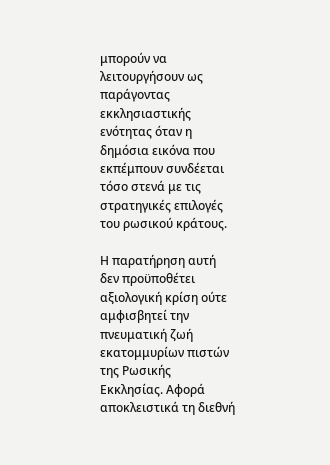μπορούν να λειτουργήσουν ως παράγοντας εκκλησιαστικής ενότητας όταν η δημόσια εικόνα που εκπέμπουν συνδέεται τόσο στενά με τις στρατηγικές επιλογές του ρωσικού κράτους.

Η παρατήρηση αυτή δεν προϋποθέτει αξιολογική κρίση ούτε αμφισβητεί την πνευματική ζωή εκατομμυρίων πιστών της Ρωσικής Εκκλησίας. Αφορά αποκλειστικά τη διεθνή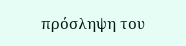πρόσληψη του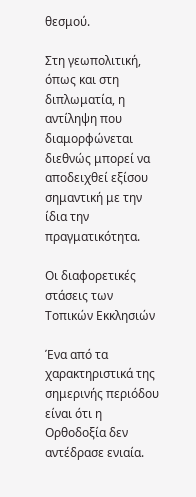θεσμού.

Στη γεωπολιτική, όπως και στη διπλωματία, η αντίληψη που διαμορφώνεται διεθνώς μπορεί να αποδειχθεί εξίσου σημαντική με την ίδια την πραγματικότητα.

Οι διαφορετικές στάσεις των Τοπικών Εκκλησιών

Ένα από τα χαρακτηριστικά της σημερινής περιόδου είναι ότι η Ορθοδοξία δεν αντέδρασε ενιαία.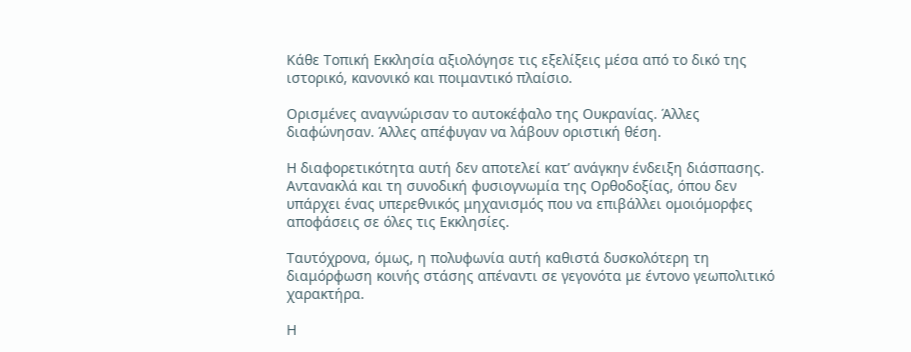Κάθε Τοπική Εκκλησία αξιολόγησε τις εξελίξεις μέσα από το δικό της ιστορικό, κανονικό και ποιμαντικό πλαίσιο.

Ορισμένες αναγνώρισαν το αυτοκέφαλο της Ουκρανίας. Άλλες διαφώνησαν. Άλλες απέφυγαν να λάβουν οριστική θέση.

Η διαφορετικότητα αυτή δεν αποτελεί κατ’ ανάγκην ένδειξη διάσπασης. Αντανακλά και τη συνοδική φυσιογνωμία της Ορθοδοξίας, όπου δεν υπάρχει ένας υπερεθνικός μηχανισμός που να επιβάλλει ομοιόμορφες αποφάσεις σε όλες τις Εκκλησίες.

Ταυτόχρονα, όμως, η πολυφωνία αυτή καθιστά δυσκολότερη τη διαμόρφωση κοινής στάσης απέναντι σε γεγονότα με έντονο γεωπολιτικό χαρακτήρα.

Η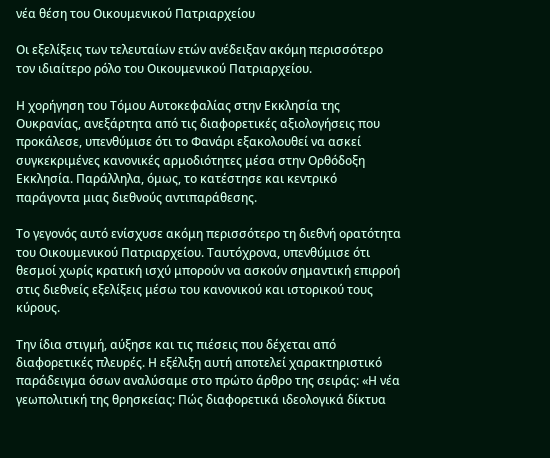νέα θέση του Οικουμενικού Πατριαρχείου

Οι εξελίξεις των τελευταίων ετών ανέδειξαν ακόμη περισσότερο τον ιδιαίτερο ρόλο του Οικουμενικού Πατριαρχείου.

Η χορήγηση του Τόμου Αυτοκεφαλίας στην Εκκλησία της Ουκρανίας, ανεξάρτητα από τις διαφορετικές αξιολογήσεις που προκάλεσε, υπενθύμισε ότι το Φανάρι εξακολουθεί να ασκεί συγκεκριμένες κανονικές αρμοδιότητες μέσα στην Ορθόδοξη Εκκλησία. Παράλληλα, όμως, το κατέστησε και κεντρικό παράγοντα μιας διεθνούς αντιπαράθεσης.

Το γεγονός αυτό ενίσχυσε ακόμη περισσότερο τη διεθνή ορατότητα του Οικουμενικού Πατριαρχείου. Ταυτόχρονα, υπενθύμισε ότι θεσμοί χωρίς κρατική ισχύ μπορούν να ασκούν σημαντική επιρροή στις διεθνείς εξελίξεις μέσω του κανονικού και ιστορικού τους κύρους.

Την ίδια στιγμή, αύξησε και τις πιέσεις που δέχεται από διαφορετικές πλευρές. Η εξέλιξη αυτή αποτελεί χαρακτηριστικό παράδειγμα όσων αναλύσαμε στο πρώτο άρθρο της σειράς: «Η νέα γεωπολιτική της θρησκείας: Πώς διαφορετικά ιδεολογικά δίκτυα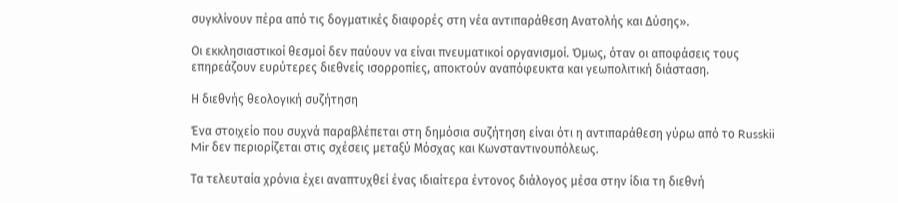συγκλίνουν πέρα από τις δογματικές διαφορές στη νέα αντιπαράθεση Ανατολής και Δύσης».

Οι εκκλησιαστικοί θεσμοί δεν παύουν να είναι πνευματικοί οργανισμοί. Όμως, όταν οι αποφάσεις τους επηρεάζουν ευρύτερες διεθνείς ισορροπίες, αποκτούν αναπόφευκτα και γεωπολιτική διάσταση.

Η διεθνής θεολογική συζήτηση

Ένα στοιχείο που συχνά παραβλέπεται στη δημόσια συζήτηση είναι ότι η αντιπαράθεση γύρω από το Russkii Mir δεν περιορίζεται στις σχέσεις μεταξύ Μόσχας και Κωνσταντινουπόλεως.

Τα τελευταία χρόνια έχει αναπτυχθεί ένας ιδιαίτερα έντονος διάλογος μέσα στην ίδια τη διεθνή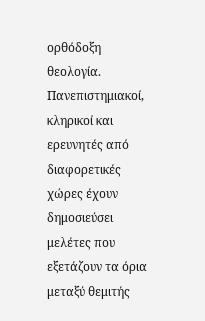ορθόδοξη θεολογία. Πανεπιστημιακοί, κληρικοί και ερευνητές από διαφορετικές χώρες έχουν δημοσιεύσει μελέτες που εξετάζουν τα όρια μεταξύ θεμιτής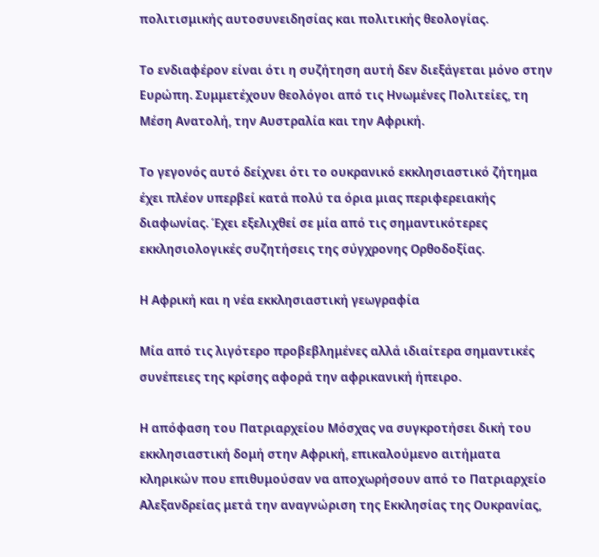πολιτισμικής αυτοσυνειδησίας και πολιτικής θεολογίας.

Το ενδιαφέρον είναι ότι η συζήτηση αυτή δεν διεξάγεται μόνο στην Ευρώπη. Συμμετέχουν θεολόγοι από τις Ηνωμένες Πολιτείες, τη Μέση Ανατολή, την Αυστραλία και την Αφρική.

Το γεγονός αυτό δείχνει ότι το ουκρανικό εκκλησιαστικό ζήτημα έχει πλέον υπερβεί κατά πολύ τα όρια μιας περιφερειακής διαφωνίας. Έχει εξελιχθεί σε μία από τις σημαντικότερες εκκλησιολογικές συζητήσεις της σύγχρονης Ορθοδοξίας.

Η Αφρική και η νέα εκκλησιαστική γεωγραφία

Μία από τις λιγότερο προβεβλημένες αλλά ιδιαίτερα σημαντικές συνέπειες της κρίσης αφορά την αφρικανική ήπειρο.

Η απόφαση του Πατριαρχείου Μόσχας να συγκροτήσει δική του εκκλησιαστική δομή στην Αφρική, επικαλούμενο αιτήματα κληρικών που επιθυμούσαν να αποχωρήσουν από το Πατριαρχείο Αλεξανδρείας μετά την αναγνώριση της Εκκλησίας της Ουκρανίας,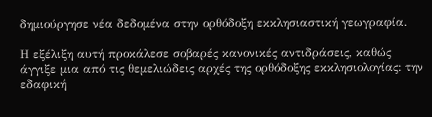δημιούργησε νέα δεδομένα στην ορθόδοξη εκκλησιαστική γεωγραφία.

Η εξέλιξη αυτή προκάλεσε σοβαρές κανονικές αντιδράσεις, καθώς άγγιξε μια από τις θεμελιώδεις αρχές της ορθόδοξης εκκλησιολογίας: την εδαφική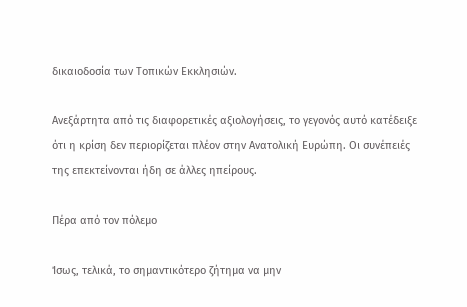δικαιοδοσία των Τοπικών Εκκλησιών.

Ανεξάρτητα από τις διαφορετικές αξιολογήσεις, το γεγονός αυτό κατέδειξε ότι η κρίση δεν περιορίζεται πλέον στην Ανατολική Ευρώπη. Οι συνέπειές της επεκτείνονται ήδη σε άλλες ηπείρους.

Πέρα από τον πόλεμο

Ίσως, τελικά, το σημαντικότερο ζήτημα να μην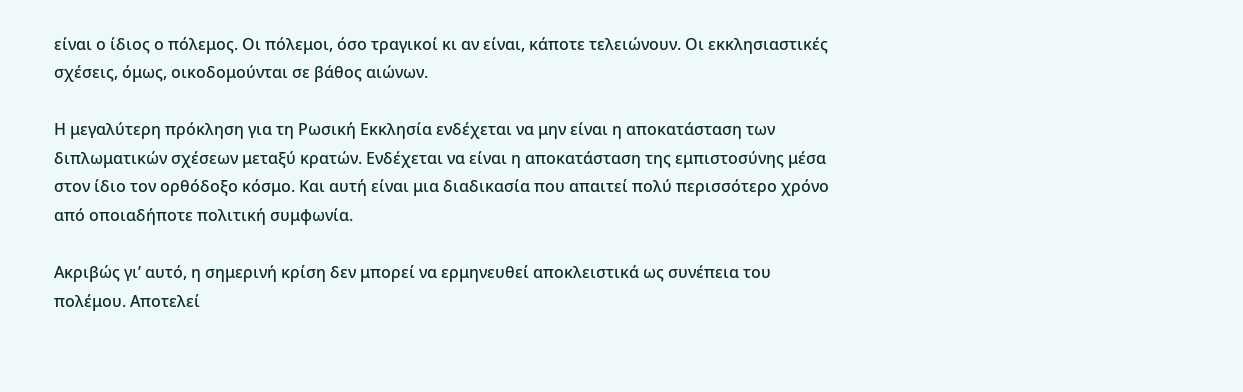είναι ο ίδιος ο πόλεμος. Οι πόλεμοι, όσο τραγικοί κι αν είναι, κάποτε τελειώνουν. Οι εκκλησιαστικές σχέσεις, όμως, οικοδομούνται σε βάθος αιώνων.

Η μεγαλύτερη πρόκληση για τη Ρωσική Εκκλησία ενδέχεται να μην είναι η αποκατάσταση των διπλωματικών σχέσεων μεταξύ κρατών. Ενδέχεται να είναι η αποκατάσταση της εμπιστοσύνης μέσα στον ίδιο τον ορθόδοξο κόσμο. Και αυτή είναι μια διαδικασία που απαιτεί πολύ περισσότερο χρόνο από οποιαδήποτε πολιτική συμφωνία.

Ακριβώς γι’ αυτό, η σημερινή κρίση δεν μπορεί να ερμηνευθεί αποκλειστικά ως συνέπεια του πολέμου. Αποτελεί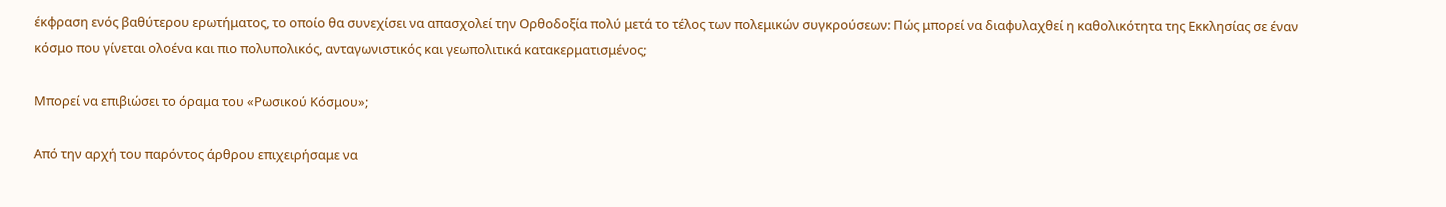έκφραση ενός βαθύτερου ερωτήματος, το οποίο θα συνεχίσει να απασχολεί την Ορθοδοξία πολύ μετά το τέλος των πολεμικών συγκρούσεων: Πώς μπορεί να διαφυλαχθεί η καθολικότητα της Εκκλησίας σε έναν κόσμο που γίνεται ολοένα και πιο πολυπολικός, ανταγωνιστικός και γεωπολιτικά κατακερματισμένος;

Μπορεί να επιβιώσει το όραμα του «Ρωσικού Κόσμου»;

Από την αρχή του παρόντος άρθρου επιχειρήσαμε να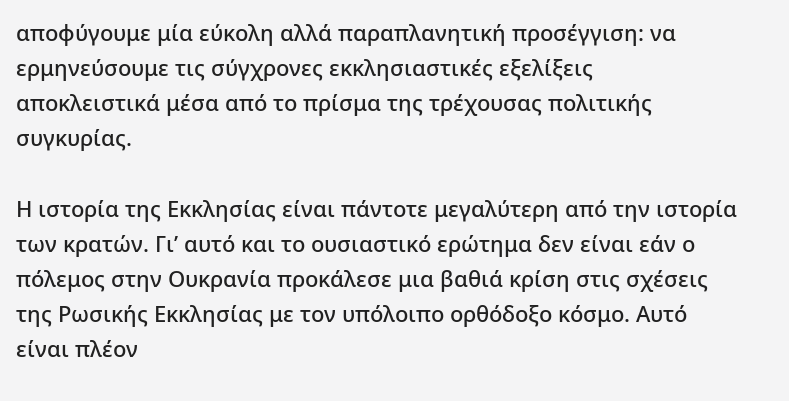αποφύγουμε μία εύκολη αλλά παραπλανητική προσέγγιση: να ερμηνεύσουμε τις σύγχρονες εκκλησιαστικές εξελίξεις αποκλειστικά μέσα από το πρίσμα της τρέχουσας πολιτικής συγκυρίας.

Η ιστορία της Εκκλησίας είναι πάντοτε μεγαλύτερη από την ιστορία των κρατών. Γι’ αυτό και το ουσιαστικό ερώτημα δεν είναι εάν ο πόλεμος στην Ουκρανία προκάλεσε μια βαθιά κρίση στις σχέσεις της Ρωσικής Εκκλησίας με τον υπόλοιπο ορθόδοξο κόσμο. Αυτό είναι πλέον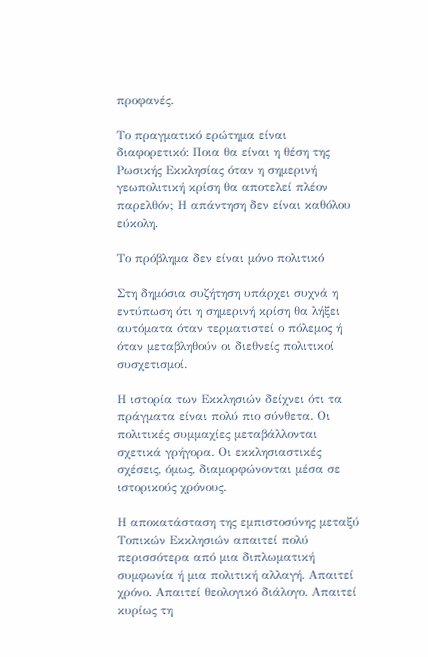προφανές.

Το πραγματικό ερώτημα είναι διαφορετικό: Ποια θα είναι η θέση της Ρωσικής Εκκλησίας όταν η σημερινή γεωπολιτική κρίση θα αποτελεί πλέον παρελθόν; Η απάντηση δεν είναι καθόλου εύκολη.

Το πρόβλημα δεν είναι μόνο πολιτικό

Στη δημόσια συζήτηση υπάρχει συχνά η εντύπωση ότι η σημερινή κρίση θα λήξει αυτόματα όταν τερματιστεί ο πόλεμος ή όταν μεταβληθούν οι διεθνείς πολιτικοί συσχετισμοί.

Η ιστορία των Εκκλησιών δείχνει ότι τα πράγματα είναι πολύ πιο σύνθετα. Οι πολιτικές συμμαχίες μεταβάλλονται σχετικά γρήγορα. Οι εκκλησιαστικές σχέσεις, όμως, διαμορφώνονται μέσα σε ιστορικούς χρόνους.

Η αποκατάσταση της εμπιστοσύνης μεταξύ Τοπικών Εκκλησιών απαιτεί πολύ περισσότερα από μια διπλωματική συμφωνία ή μια πολιτική αλλαγή. Απαιτεί χρόνο. Απαιτεί θεολογικό διάλογο. Απαιτεί κυρίως τη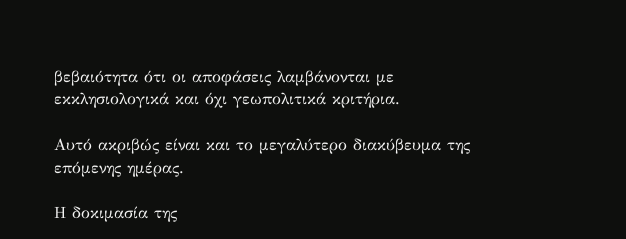βεβαιότητα ότι οι αποφάσεις λαμβάνονται με εκκλησιολογικά και όχι γεωπολιτικά κριτήρια.

Αυτό ακριβώς είναι και το μεγαλύτερο διακύβευμα της επόμενης ημέρας.

Η δοκιμασία της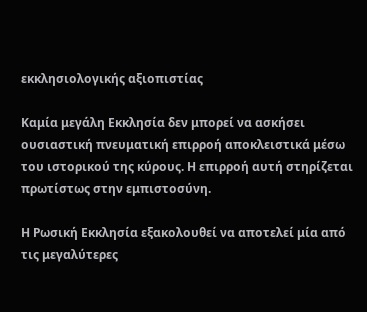εκκλησιολογικής αξιοπιστίας

Καμία μεγάλη Εκκλησία δεν μπορεί να ασκήσει ουσιαστική πνευματική επιρροή αποκλειστικά μέσω του ιστορικού της κύρους. Η επιρροή αυτή στηρίζεται πρωτίστως στην εμπιστοσύνη.

Η Ρωσική Εκκλησία εξακολουθεί να αποτελεί μία από τις μεγαλύτερες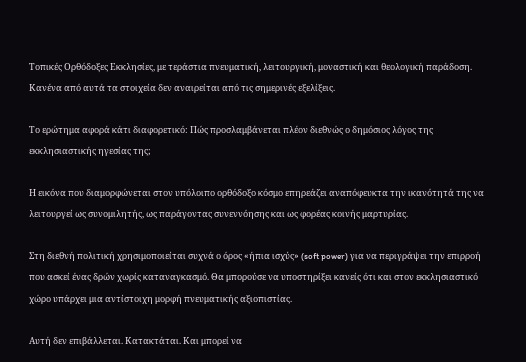Τοπικές Ορθόδοξες Εκκλησίες, με τεράστια πνευματική, λειτουργική, μοναστική και θεολογική παράδοση. Κανένα από αυτά τα στοιχεία δεν αναιρείται από τις σημερινές εξελίξεις.

Το ερώτημα αφορά κάτι διαφορετικό: Πώς προσλαμβάνεται πλέον διεθνώς ο δημόσιος λόγος της εκκλησιαστικής ηγεσίας της;

Η εικόνα που διαμορφώνεται στον υπόλοιπο ορθόδοξο κόσμο επηρεάζει αναπόφευκτα την ικανότητά της να λειτουργεί ως συνομιλητής, ως παράγοντας συνεννόησης και ως φορέας κοινής μαρτυρίας.

Στη διεθνή πολιτική χρησιμοποιείται συχνά ο όρος «ήπια ισχύς» (soft power) για να περιγράψει την επιρροή που ασκεί ένας δρών χωρίς καταναγκασμό. Θα μπορούσε να υποστηρίξει κανείς ότι και στον εκκλησιαστικό χώρο υπάρχει μια αντίστοιχη μορφή πνευματικής αξιοπιστίας.

Αυτή δεν επιβάλλεται. Κατακτάται. Και μπορεί να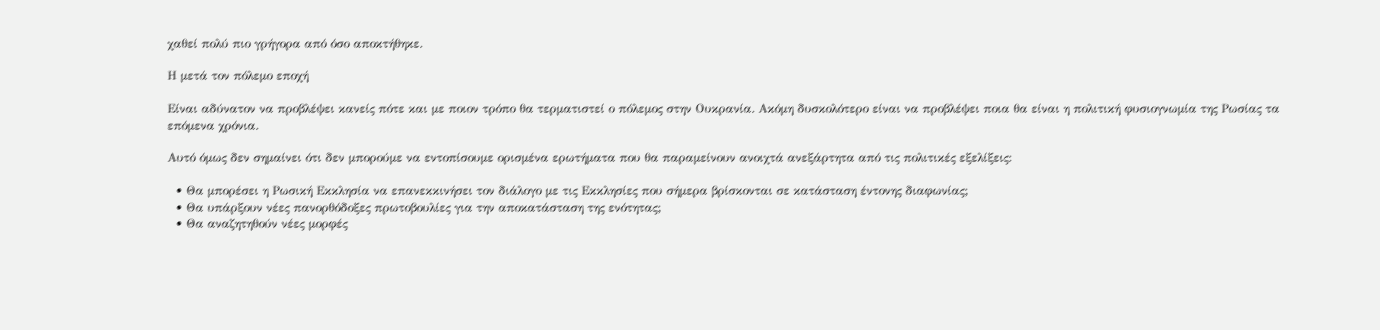χαθεί πολύ πιο γρήγορα από όσο αποκτήθηκε.

Η μετά τον πόλεμο εποχή

Είναι αδύνατον να προβλέψει κανείς πότε και με ποιον τρόπο θα τερματιστεί ο πόλεμος στην Ουκρανία. Ακόμη δυσκολότερο είναι να προβλέψει ποια θα είναι η πολιτική φυσιογνωμία της Ρωσίας τα επόμενα χρόνια.

Αυτό όμως δεν σημαίνει ότι δεν μπορούμε να εντοπίσουμε ορισμένα ερωτήματα που θα παραμείνουν ανοιχτά ανεξάρτητα από τις πολιτικές εξελίξεις:

  • Θα μπορέσει η Ρωσική Εκκλησία να επανεκκινήσει τον διάλογο με τις Εκκλησίες που σήμερα βρίσκονται σε κατάσταση έντονης διαφωνίας;
  • Θα υπάρξουν νέες πανορθόδοξες πρωτοβουλίες για την αποκατάσταση της ενότητας;
  • Θα αναζητηθούν νέες μορφές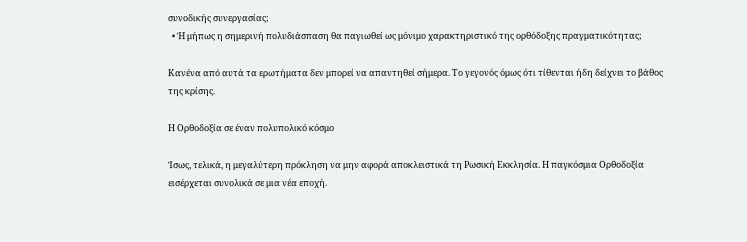συνοδικής συνεργασίας;
  • Ή μήπως η σημερινή πολυδιάσπαση θα παγιωθεί ως μόνιμο χαρακτηριστικό της ορθόδοξης πραγματικότητας;

Κανένα από αυτά τα ερωτήματα δεν μπορεί να απαντηθεί σήμερα. Το γεγονός όμως ότι τίθενται ήδη δείχνει το βάθος της κρίσης.

Η Ορθοδοξία σε έναν πολυπολικό κόσμο

Ίσως, τελικά, η μεγαλύτερη πρόκληση να μην αφορά αποκλειστικά τη Ρωσική Εκκλησία. Η παγκόσμια Ορθοδοξία εισέρχεται συνολικά σε μια νέα εποχή.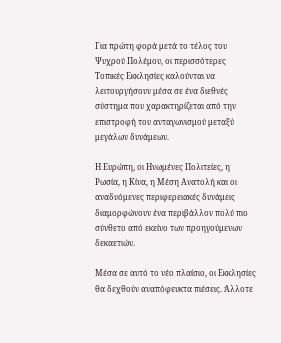Για πρώτη φορά μετά το τέλος του Ψυχρού Πολέμου, οι περισσότερες Τοπικές Εκκλησίες καλούνται να λειτουργήσουν μέσα σε ένα διεθνές σύστημα που χαρακτηρίζεται από την επιστροφή του ανταγωνισμού μεταξύ μεγάλων δυνάμεων.

Η Ευρώπη, οι Ηνωμένες Πολιτείες, η Ρωσία, η Κίνα, η Μέση Ανατολή και οι αναδυόμενες περιφερειακές δυνάμεις διαμορφώνουν ένα περιβάλλον πολύ πιο σύνθετο από εκείνο των προηγούμενων δεκαετιών.

Μέσα σε αυτό το νέο πλαίσιο, οι Εκκλησίες θα δεχθούν αναπόφευκτα πιέσεις. Άλλοτε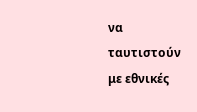να ταυτιστούν με εθνικές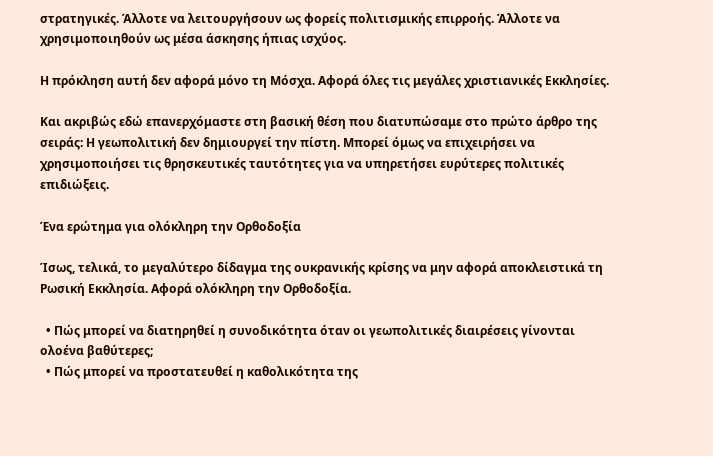στρατηγικές. Άλλοτε να λειτουργήσουν ως φορείς πολιτισμικής επιρροής. Άλλοτε να χρησιμοποιηθούν ως μέσα άσκησης ήπιας ισχύος.

Η πρόκληση αυτή δεν αφορά μόνο τη Μόσχα. Αφορά όλες τις μεγάλες χριστιανικές Εκκλησίες.

Και ακριβώς εδώ επανερχόμαστε στη βασική θέση που διατυπώσαμε στο πρώτο άρθρο της σειράς: Η γεωπολιτική δεν δημιουργεί την πίστη. Μπορεί όμως να επιχειρήσει να χρησιμοποιήσει τις θρησκευτικές ταυτότητες για να υπηρετήσει ευρύτερες πολιτικές επιδιώξεις.

Ένα ερώτημα για ολόκληρη την Ορθοδοξία

Ίσως, τελικά, το μεγαλύτερο δίδαγμα της ουκρανικής κρίσης να μην αφορά αποκλειστικά τη Ρωσική Εκκλησία. Αφορά ολόκληρη την Ορθοδοξία.

  • Πώς μπορεί να διατηρηθεί η συνοδικότητα όταν οι γεωπολιτικές διαιρέσεις γίνονται ολοένα βαθύτερες;
  • Πώς μπορεί να προστατευθεί η καθολικότητα της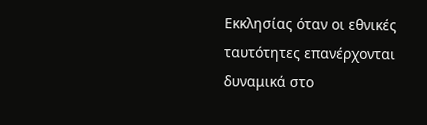Εκκλησίας όταν οι εθνικές ταυτότητες επανέρχονται δυναμικά στο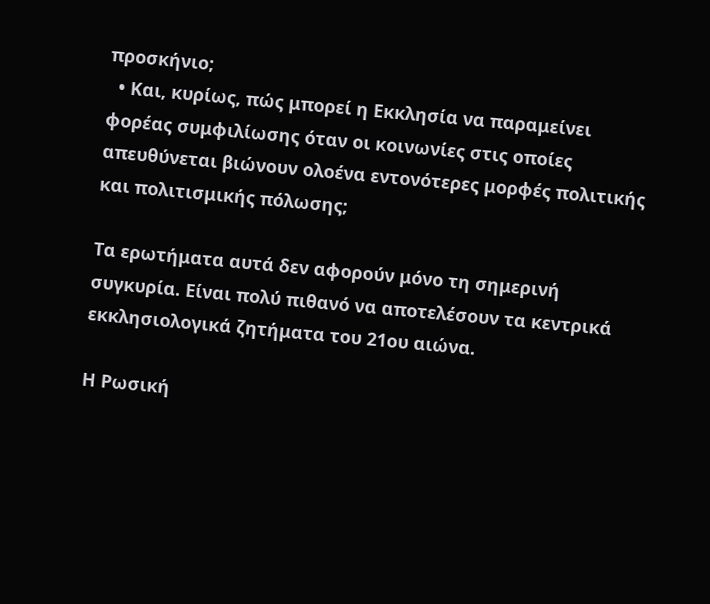προσκήνιο;
  • Και, κυρίως, πώς μπορεί η Εκκλησία να παραμείνει φορέας συμφιλίωσης όταν οι κοινωνίες στις οποίες απευθύνεται βιώνουν ολοένα εντονότερες μορφές πολιτικής και πολιτισμικής πόλωσης;

Τα ερωτήματα αυτά δεν αφορούν μόνο τη σημερινή συγκυρία. Είναι πολύ πιθανό να αποτελέσουν τα κεντρικά εκκλησιολογικά ζητήματα του 21ου αιώνα.

Η Ρωσική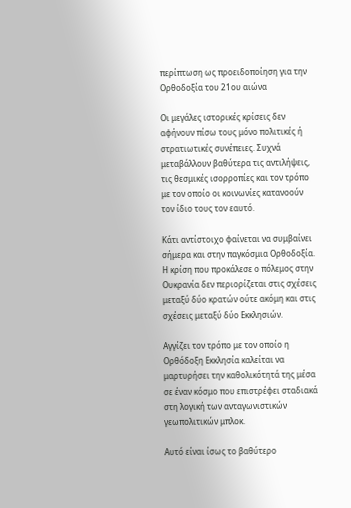περίπτωση ως προειδοποίηση για την Ορθοδοξία του 21ου αιώνα

Οι μεγάλες ιστορικές κρίσεις δεν αφήνουν πίσω τους μόνο πολιτικές ή στρατιωτικές συνέπειες. Συχνά μεταβάλλουν βαθύτερα τις αντιλήψεις, τις θεσμικές ισορροπίες και τον τρόπο με τον οποίο οι κοινωνίες κατανοούν τον ίδιο τους τον εαυτό.

Κάτι αντίστοιχο φαίνεται να συμβαίνει σήμερα και στην παγκόσμια Ορθοδοξία. Η κρίση που προκάλεσε ο πόλεμος στην Ουκρανία δεν περιορίζεται στις σχέσεις μεταξύ δύο κρατών ούτε ακόμη και στις σχέσεις μεταξύ δύο Εκκλησιών.

Αγγίζει τον τρόπο με τον οποίο η Ορθόδοξη Εκκλησία καλείται να μαρτυρήσει την καθολικότητά της μέσα σε έναν κόσμο που επιστρέφει σταδιακά στη λογική των ανταγωνιστικών γεωπολιτικών μπλοκ.

Αυτό είναι ίσως το βαθύτερο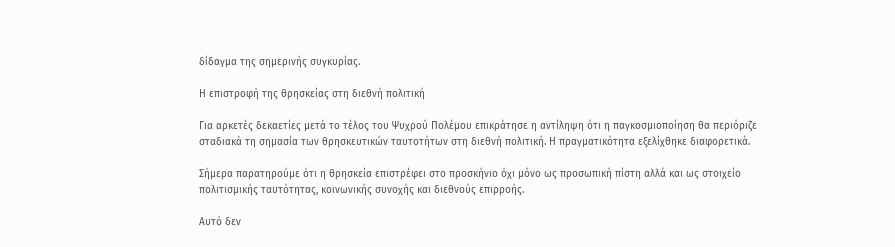δίδαγμα της σημερινής συγκυρίας.

Η επιστροφή της θρησκείας στη διεθνή πολιτική

Για αρκετές δεκαετίες μετά το τέλος του Ψυχρού Πολέμου επικράτησε η αντίληψη ότι η παγκοσμιοποίηση θα περιόριζε σταδιακά τη σημασία των θρησκευτικών ταυτοτήτων στη διεθνή πολιτική. Η πραγματικότητα εξελίχθηκε διαφορετικά.

Σήμερα παρατηρούμε ότι η θρησκεία επιστρέφει στο προσκήνιο όχι μόνο ως προσωπική πίστη αλλά και ως στοιχείο πολιτισμικής ταυτότητας, κοινωνικής συνοχής και διεθνούς επιρροής.

Αυτό δεν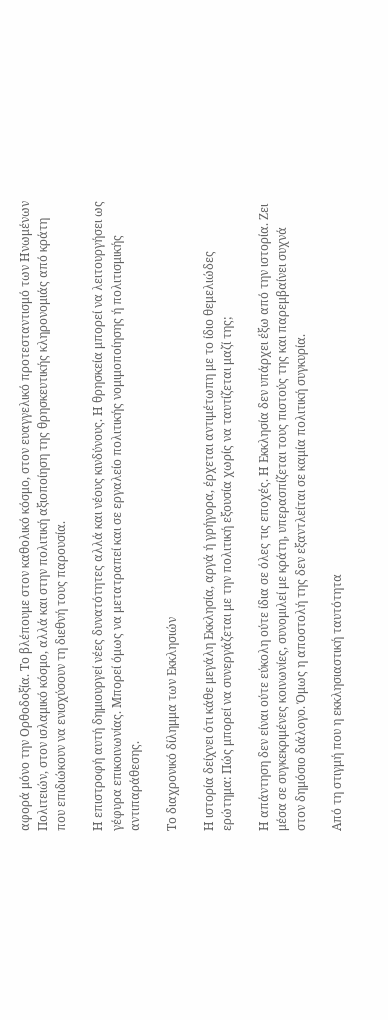αφορά μόνο την Ορθοδοξία. Το βλέπουμε στον καθολικό κόσμο, στον ευαγγελικό προτεσταντισμό των Ηνωμένων Πολιτειών, στον ισλαμικό κόσμο, αλλά και στην πολιτική αξιοποίηση της θρησκευτικής κληρονομιάς από κράτη που επιδιώκουν να ενισχύσουν τη διεθνή τους παρουσία.

Η επιστροφή αυτή δημιουργεί νέες δυνατότητες αλλά και νέους κινδύνους. Η θρησκεία μπορεί να λειτουργήσει ως γέφυρα επικοινωνίας. Μπορεί όμως να μετατραπεί και σε εργαλείο πολιτικής νομιμοποίησης ή πολιτισμικής αντιπαράθεσης.

Το διαχρονικό δίλημμα των Εκκλησιών

Η ιστορία δείχνει ότι κάθε μεγάλη Εκκλησία, αργά ή γρήγορα, έρχεται αντιμέτωπη με το ίδιο θεμελιώδες ερώτημα: Πώς μπορεί να συνεργάζεται με την πολιτική εξουσία χωρίς να ταυτίζεται μαζί της;

Η απάντηση δεν είναι ούτε εύκολη ούτε ίδια σε όλες τις εποχές. Η Εκκλησία δεν υπάρχει έξω από την ιστορία. Ζει μέσα σε συγκεκριμένες κοινωνίες, συνομιλεί με κράτη, υπερασπίζεται τους πιστούς της και παρεμβαίνει συχνά στον δημόσιο διάλογο. Όμως η αποστολή της δεν εξαντλείται σε καμία πολιτική συγκυρία.

Από τη στιγμή που η εκκλησιαστική ταυτότητα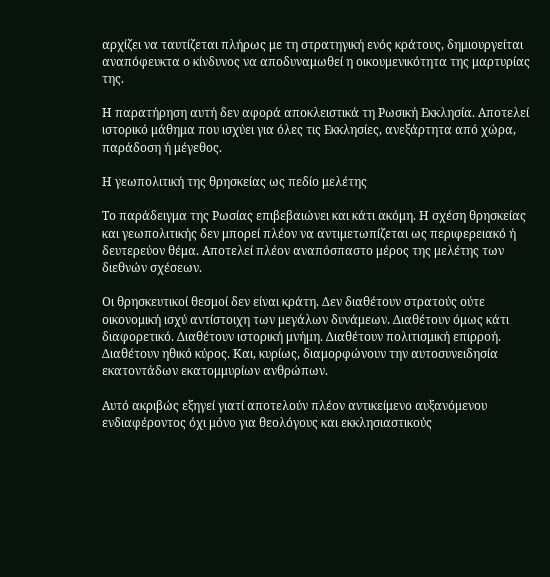αρχίζει να ταυτίζεται πλήρως με τη στρατηγική ενός κράτους, δημιουργείται αναπόφευκτα ο κίνδυνος να αποδυναμωθεί η οικουμενικότητα της μαρτυρίας της.

Η παρατήρηση αυτή δεν αφορά αποκλειστικά τη Ρωσική Εκκλησία. Αποτελεί ιστορικό μάθημα που ισχύει για όλες τις Εκκλησίες, ανεξάρτητα από χώρα, παράδοση ή μέγεθος.

Η γεωπολιτική της θρησκείας ως πεδίο μελέτης

Το παράδειγμα της Ρωσίας επιβεβαιώνει και κάτι ακόμη. Η σχέση θρησκείας και γεωπολιτικής δεν μπορεί πλέον να αντιμετωπίζεται ως περιφερειακό ή δευτερεύον θέμα. Αποτελεί πλέον αναπόσπαστο μέρος της μελέτης των διεθνών σχέσεων.

Οι θρησκευτικοί θεσμοί δεν είναι κράτη. Δεν διαθέτουν στρατούς ούτε οικονομική ισχύ αντίστοιχη των μεγάλων δυνάμεων. Διαθέτουν όμως κάτι διαφορετικό. Διαθέτουν ιστορική μνήμη. Διαθέτουν πολιτισμική επιρροή. Διαθέτουν ηθικό κύρος. Και, κυρίως, διαμορφώνουν την αυτοσυνειδησία εκατοντάδων εκατομμυρίων ανθρώπων.

Αυτό ακριβώς εξηγεί γιατί αποτελούν πλέον αντικείμενο αυξανόμενου ενδιαφέροντος όχι μόνο για θεολόγους και εκκλησιαστικούς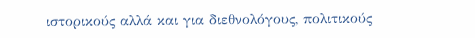ιστορικούς αλλά και για διεθνολόγους, πολιτικούς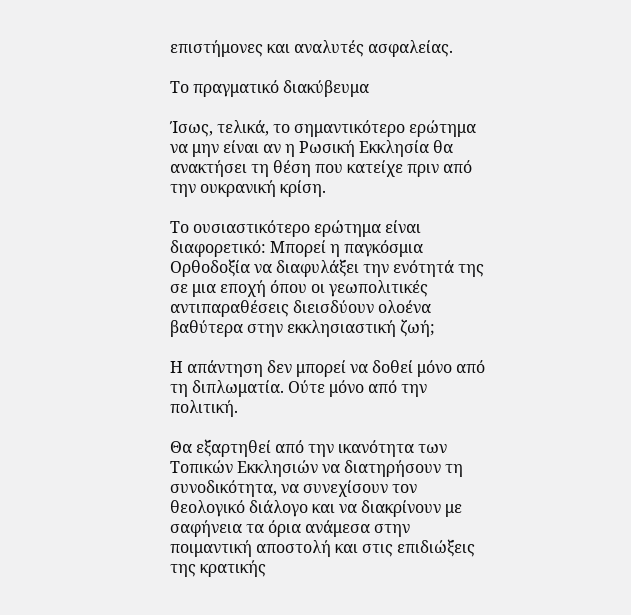επιστήμονες και αναλυτές ασφαλείας.

Το πραγματικό διακύβευμα

Ίσως, τελικά, το σημαντικότερο ερώτημα να μην είναι αν η Ρωσική Εκκλησία θα ανακτήσει τη θέση που κατείχε πριν από την ουκρανική κρίση.

Το ουσιαστικότερο ερώτημα είναι διαφορετικό: Μπορεί η παγκόσμια Ορθοδοξία να διαφυλάξει την ενότητά της σε μια εποχή όπου οι γεωπολιτικές αντιπαραθέσεις διεισδύουν ολοένα βαθύτερα στην εκκλησιαστική ζωή;

Η απάντηση δεν μπορεί να δοθεί μόνο από τη διπλωματία. Ούτε μόνο από την πολιτική.

Θα εξαρτηθεί από την ικανότητα των Τοπικών Εκκλησιών να διατηρήσουν τη συνοδικότητα, να συνεχίσουν τον θεολογικό διάλογο και να διακρίνουν με σαφήνεια τα όρια ανάμεσα στην ποιμαντική αποστολή και στις επιδιώξεις της κρατικής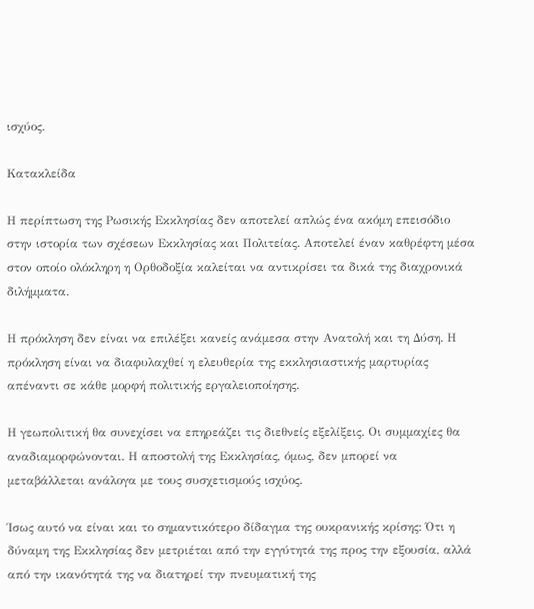ισχύος.

Κατακλείδα

Η περίπτωση της Ρωσικής Εκκλησίας δεν αποτελεί απλώς ένα ακόμη επεισόδιο στην ιστορία των σχέσεων Εκκλησίας και Πολιτείας. Αποτελεί έναν καθρέφτη μέσα στον οποίο ολόκληρη η Ορθοδοξία καλείται να αντικρίσει τα δικά της διαχρονικά διλήμματα.

Η πρόκληση δεν είναι να επιλέξει κανείς ανάμεσα στην Ανατολή και τη Δύση. Η πρόκληση είναι να διαφυλαχθεί η ελευθερία της εκκλησιαστικής μαρτυρίας απέναντι σε κάθε μορφή πολιτικής εργαλειοποίησης.

Η γεωπολιτική θα συνεχίσει να επηρεάζει τις διεθνείς εξελίξεις. Οι συμμαχίες θα αναδιαμορφώνονται. Η αποστολή της Εκκλησίας, όμως, δεν μπορεί να μεταβάλλεται ανάλογα με τους συσχετισμούς ισχύος.

Ίσως αυτό να είναι και το σημαντικότερο δίδαγμα της ουκρανικής κρίσης: Ότι η δύναμη της Εκκλησίας δεν μετριέται από την εγγύτητά της προς την εξουσία, αλλά από την ικανότητά της να διατηρεί την πνευματική της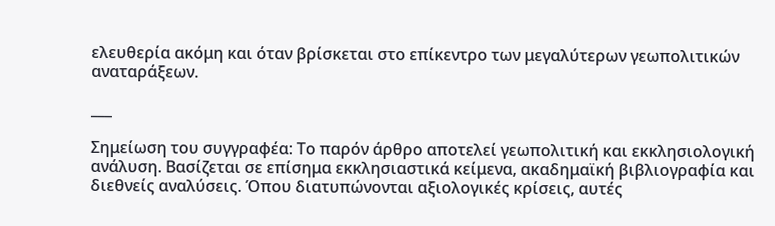ελευθερία ακόμη και όταν βρίσκεται στο επίκεντρο των μεγαλύτερων γεωπολιτικών αναταράξεων.

___

Σημείωση του συγγραφέα: Το παρόν άρθρο αποτελεί γεωπολιτική και εκκλησιολογική ανάλυση. Βασίζεται σε επίσημα εκκλησιαστικά κείμενα, ακαδημαϊκή βιβλιογραφία και διεθνείς αναλύσεις. Όπου διατυπώνονται αξιολογικές κρίσεις, αυτές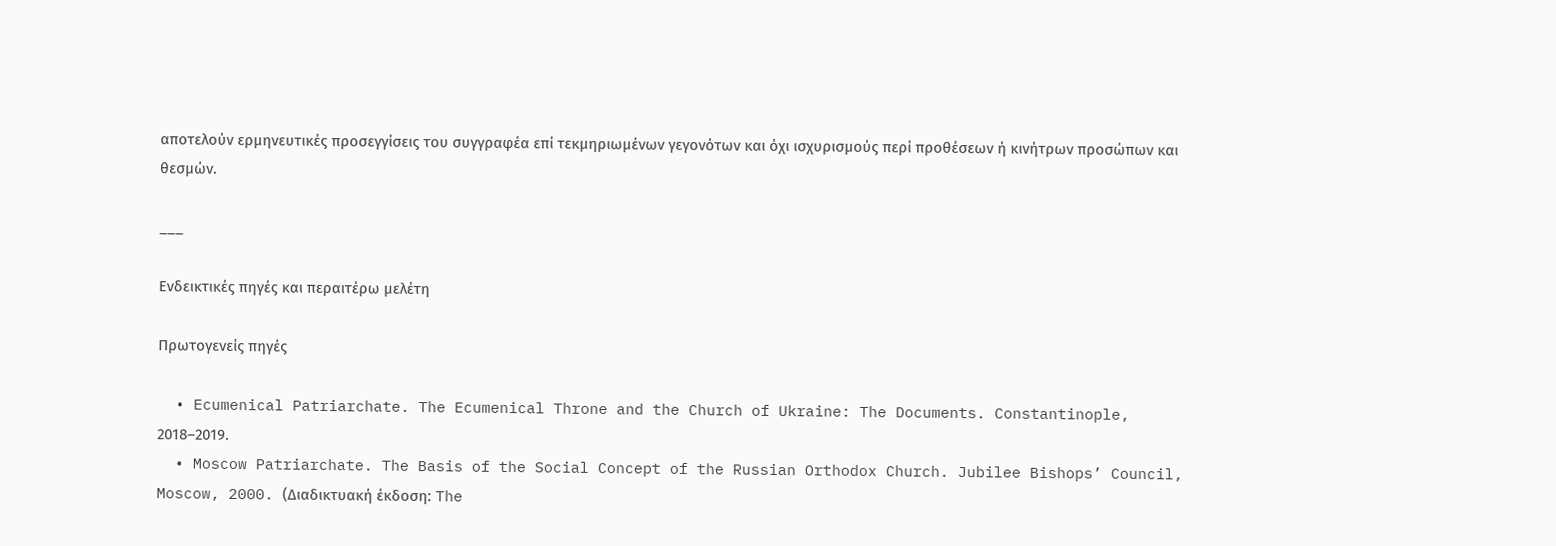αποτελούν ερμηνευτικές προσεγγίσεις του συγγραφέα επί τεκμηριωμένων γεγονότων και όχι ισχυρισμούς περί προθέσεων ή κινήτρων προσώπων και θεσμών.

___

Ενδεικτικές πηγές και περαιτέρω μελέτη

Πρωτογενείς πηγές

  • Ecumenical Patriarchate. The Ecumenical Throne and the Church of Ukraine: The Documents. Constantinople, 2018–2019.
  • Moscow Patriarchate. The Basis of the Social Concept of the Russian Orthodox Church. Jubilee Bishops’ Council, Moscow, 2000. (Διαδικτυακή έκδοση: The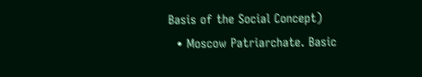Basis of the Social Concept)
  • Moscow Patriarchate. Basic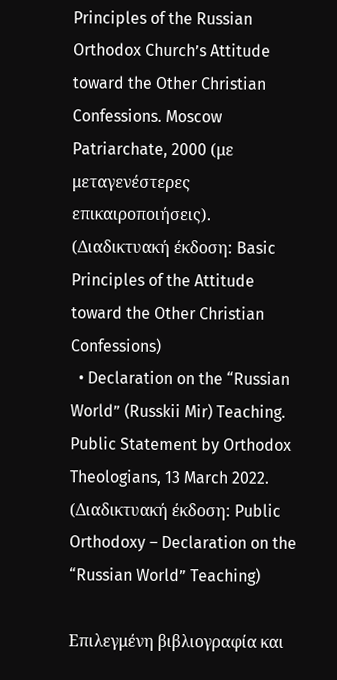Principles of the Russian Orthodox Church’s Attitude toward the Other Christian Confessions. Moscow Patriarchate, 2000 (με μεταγενέστερες επικαιροποιήσεις). (Διαδικτυακή έκδοση: Basic Principles of the Attitude toward the Other Christian Confessions)
  • Declaration on the “Russian World” (Russkii Mir) Teaching. Public Statement by Orthodox Theologians, 13 March 2022. (Διαδικτυακή έκδοση: Public Orthodoxy – Declaration on the “Russian World” Teaching)

Επιλεγμένη βιβλιογραφία και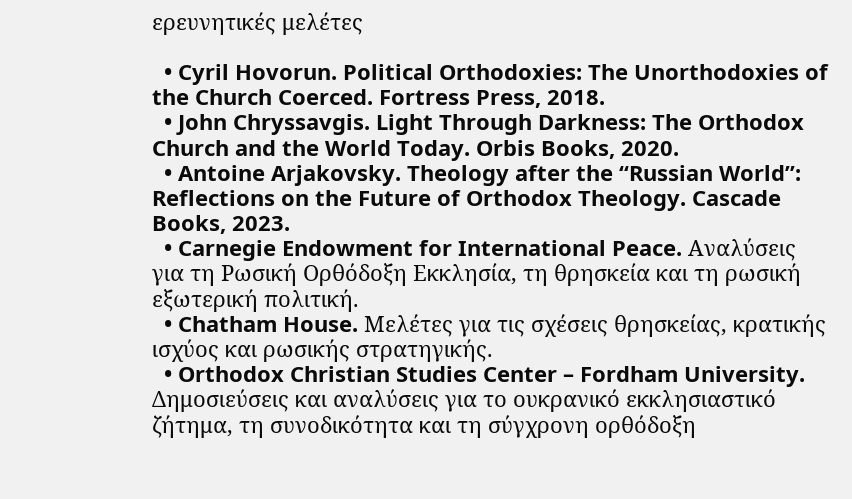ερευνητικές μελέτες

  • Cyril Hovorun. Political Orthodoxies: The Unorthodoxies of the Church Coerced. Fortress Press, 2018.
  • John Chryssavgis. Light Through Darkness: The Orthodox Church and the World Today. Orbis Books, 2020.
  • Antoine Arjakovsky. Theology after the “Russian World”: Reflections on the Future of Orthodox Theology. Cascade Books, 2023.
  • Carnegie Endowment for International Peace. Αναλύσεις για τη Ρωσική Ορθόδοξη Εκκλησία, τη θρησκεία και τη ρωσική εξωτερική πολιτική.
  • Chatham House. Μελέτες για τις σχέσεις θρησκείας, κρατικής ισχύος και ρωσικής στρατηγικής.
  • Orthodox Christian Studies Center – Fordham University. Δημοσιεύσεις και αναλύσεις για το ουκρανικό εκκλησιαστικό ζήτημα, τη συνοδικότητα και τη σύγχρονη ορθόδοξη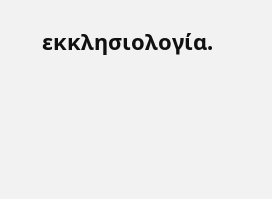εκκλησιολογία.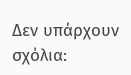Δεν υπάρχουν σχόλια: